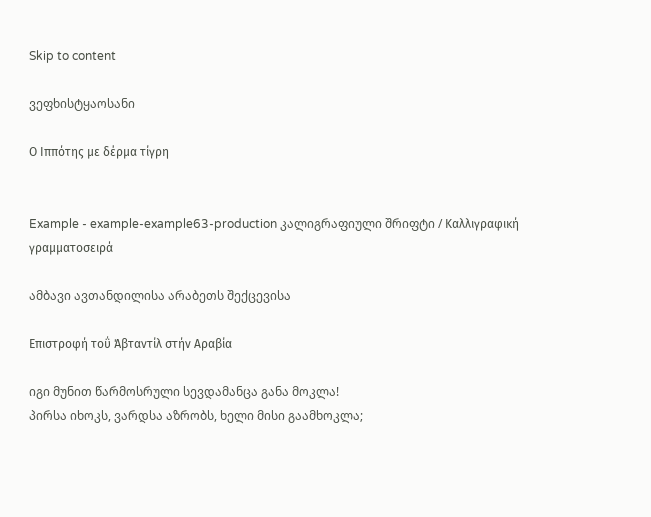Skip to content

ვეფხისტყაოსანი

Ο Ιππότης με δέρμα τίγρη


Example - example-example63-production კალიგრაფიული შრიფტი / Καλλιγραφική γραμματοσειρά

ამბავი ავთანდილისა არაბეთს შექცევისა

Επιστροφή τοΰ Άβταντίλ στήν Αραβία

იგი მუნით წარმოსრული სევდამანცა განა მოკლა!
პირსა იხოკს, ვარდსა აზრობს, ხელი მისი გაამხოკლა;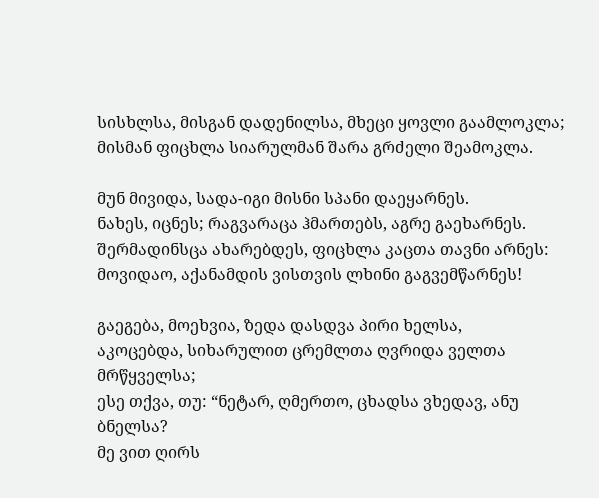სისხლსა, მისგან დადენილსა, მხეცი ყოვლი გაამლოკლა;
მისმან ფიცხლა სიარულმან შარა გრძელი შეამოკლა.

მუნ მივიდა, სადა-იგი მისნი სპანი დაეყარნეს.
ნახეს, იცნეს; რაგვარაცა ჰმართებს, აგრე გაეხარნეს.
შერმადინსცა ახარებდეს, ფიცხლა კაცთა თავნი არნეს:
მოვიდაო, აქანამდის ვისთვის ლხინი გაგვემწარნეს!

გაეგება, მოეხვია, ზედა დასდვა პირი ხელსა,
აკოცებდა, სიხარულით ცრემლთა ღვრიდა ველთა მრწყველსა;
ესე თქვა, თუ: “ნეტარ, ღმერთო, ცხადსა ვხედავ, ანუ ბნელსა?
მე ვით ღირს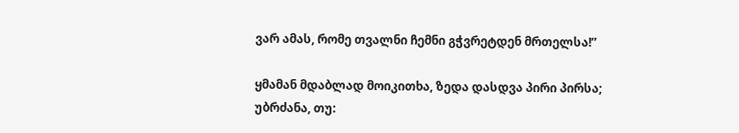ვარ ამას, რომე თვალნი ჩემნი გჭვრეტდენ მრთელსა!”

ყმამან მდაბლად მოიკითხა, ზედა დასდვა პირი პირსა;
უბრძანა, თუ: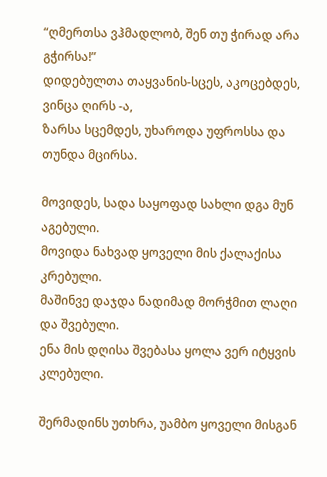“ღმერთსა ვჰმადლობ, შენ თუ ჭირად არა გჭირსა!”
დიდებულთა თაყვანის-სცეს, აკოცებდეს, ვინცა ღირს -ა,
ზარსა სცემდეს, უხაროდა უფროსსა და თუნდა მცირსა.

მოვიდეს, სადა საყოფად სახლი დგა მუნ აგებული.
მოვიდა ნახვად ყოველი მის ქალაქისა კრებული.
მაშინვე დაჯდა ნადიმად მორჭმით ლაღი და შვებული.
ენა მის დღისა შვებასა ყოლა ვერ იტყვის კლებული.

შერმადინს უთხრა, უამბო ყოველი მისგან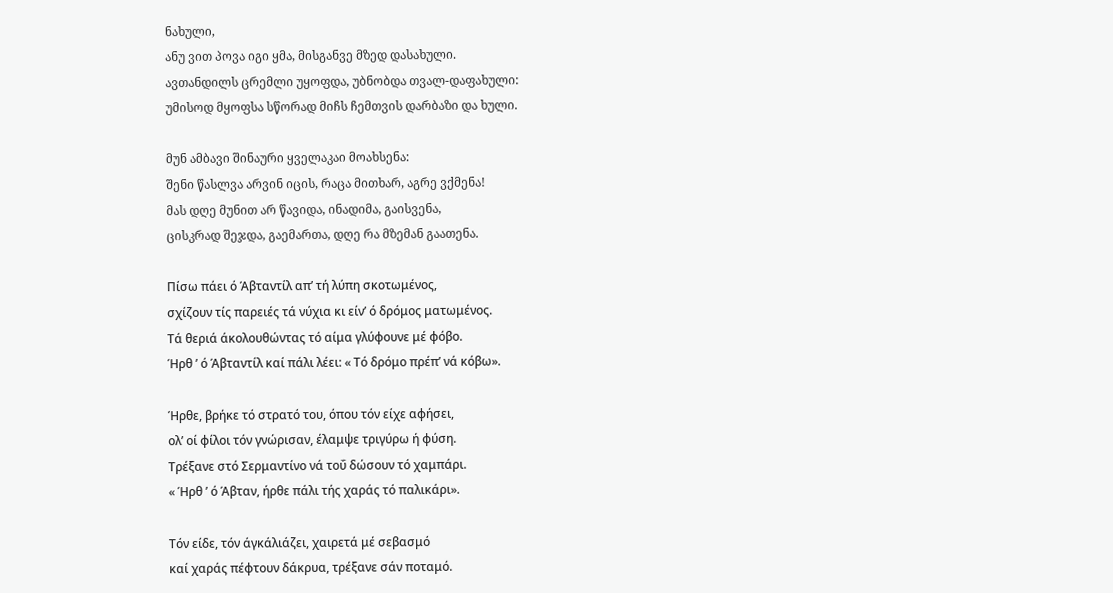ნახული,
ანუ ვით პოვა იგი ყმა, მისგანვე მზედ დასახული.
ავთანდილს ცრემლი უყოფდა, უბნობდა თვალ-დაფახული:
უმისოდ მყოფსა სწორად მიჩს ჩემთვის დარბაზი და ხული.

მუნ ამბავი შინაური ყველაკაი მოახსენა:
შენი წასლვა არვინ იცის, რაცა მითხარ, აგრე ვქმენა!
მას დღე მუნით არ წავიდა, ინადიმა, გაისვენა,
ცისკრად შეჯდა, გაემართა, დღე რა მზემან გაათენა.

Πίσω πάει ό Άβταντίλ απ’ τή λύπη σκοτωμένος,
σχίζουν τίς παρειές τά νύχια κι είν’ ό δρόμος ματωμένος.
Τά θεριά άκολουθώντας τό αίμα γλύφουνε μέ φόβο.
Ήρθ ’ ό Άβταντίλ καί πάλι λέει: « Τό δρόμο πρέπ’ νά κόβω».

Ήρθε, βρήκε τό στρατό του, όπου τόν είχε αφήσει,
ολ’ οί φίλοι τόν γνώρισαν, έλαμψε τριγύρω ή φύση.
Τρέξανε στό Σερμαντίνο νά τοΰ δώσουν τό χαμπάρι.
« Ήρθ ’ ό Άβταν, ήρθε πάλι τής χαράς τό παλικάρι».

Τόν είδε, τόν άγκάλιάζει, χαιρετά μέ σεβασμό
καί χαράς πέφτουν δάκρυα, τρέξανε σάν ποταμό.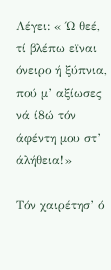Λέγει: « Ώ θεέ, τί βλέπω εϊναι όνειρο ή ξύπνια,
πού μ’ αξίωσες νά ί8ώ τόν άφέντη μου στ’ άλήθεια!»

Τόν χαιρέτησ’ ό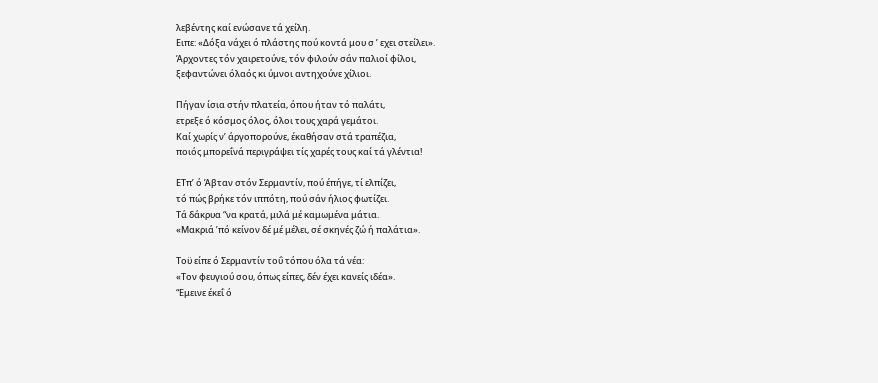λεβέντης καί ενώσανε τά χείλη.
Ειπε: «Δόξα νάχει ό πλάστης πού κοντά μου σ ’ εχει στείλει».
Άρχοντες τόν χαιρετούνε, τόν φιλούν σάν παλιοί φίλοι,
ξεφαντώνει όλαός κι ύμνοι αντηχούνε χίλιοι.

Πήγαν ίσια στήν πλατεία, όπου ήταν τό παλάτι,
ετρεξε ό κόσμος όλος, όλοι τους χαρά γεμάτοι.
Καί χωρίς ν’ άργοπορούνε, έκαθήσαν στά τραπέζια,
ποιός μπορεΐνά περιγράψει τίς χαρές τους καί τά γλέντια!

ΕΤπ’ ό Άβταν στόν Σερμαντίν, πού έπήγε, τί ελπίζει,
τό πώς βρήκε τόν ιππότη, πού σάν ήλιος φωτίζει.
Τά δάκρυα “να κρατά, μιλά μέ καμωμένα μάτια.
«Μακριά ’πό κείνον δέ μέ μέλει, σέ σκηνές ζώ ή παλάτια».

Τοϋ είπε ό Σερμαντίν τοΰ τόπου όλα τά νέα:
«Τον φευγιού σου, όπως είπες, δέν έχει κανείς ιδέα».
“Εμεινε έκεΐ ό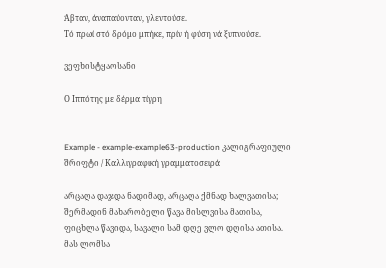Άβταν, άναπαύονταν, γλεντούσε.
Τό πρωί στό δρόμο μπήκε, πρίν ή φύση νά ξυπνούσε.

ვეფხისტყაოსანი

Ο Ιππότης με δέρμα τίγρη


Example - example-example63-production კალიგრაფიული შრიფტი / Καλλιγραφική γραμματοσειρά

არცაღა დაჯდა ნადიმად, არცაღა ქმნად ხალვათისა;
შერმადინ მახარობელი წავა მისლვისა მათისა,
ფიცხლა წავიდა, სავალი სამ დღე ვლო დღისა ათისა.
მას ლომსა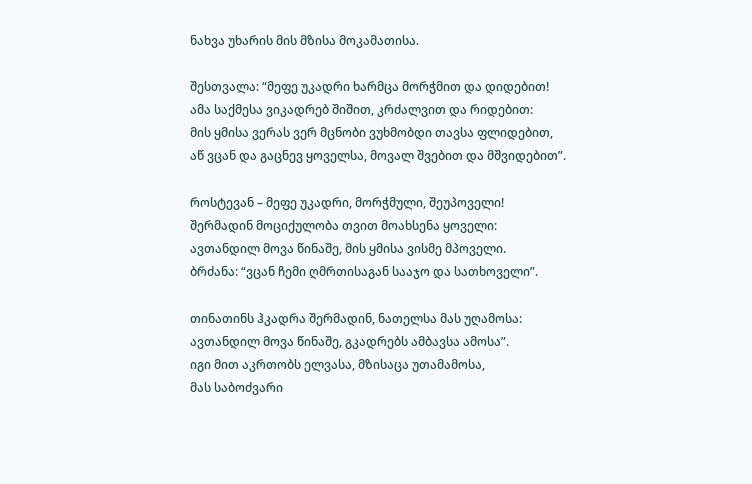ნახვა უხარის მის მზისა მოკამათისა.

შესთვალა: “მეფე უკადრი ხარმცა მორჭმით და დიდებით!
ამა საქმესა ვიკადრებ შიშით, კრძალვით და რიდებით:
მის ყმისა ვერას ვერ მცნობი ვუხმობდი თავსა ფლიდებით,
აწ ვცან და გაცნევ ყოველსა, მოვალ შვებით და მშვიდებით”.

როსტევან – მეფე უკადრი, მორჭმული, შეუპოველი!
შერმადინ მოციქულობა თვით მოახსენა ყოველი:
ავთანდილ მოვა წინაშე, მის ყმისა ვისმე მპოველი.
ბრძანა: “ვცან ჩემი ღმრთისაგან სააჯო და სათხოველი”.

თინათინს ჰკადრა შერმადინ, ნათელსა მას უღამოსა:
ავთანდილ მოვა წინაშე, გკადრებს ამბავსა ამოსა”.
იგი მით აკრთობს ელვასა, მზისაცა უთამამოსა,
მას საბოძვარი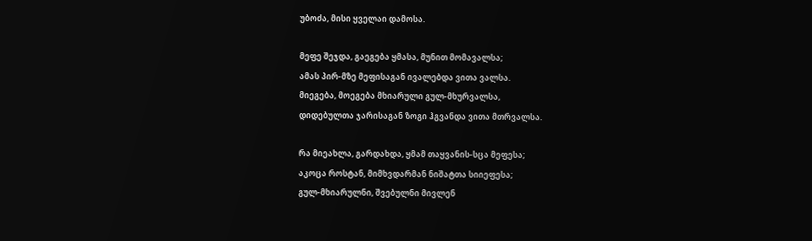უბოძა, მისი ყველაი დამოსა.

მეფე შეჯდა, გაეგება ყმასა, მუნით მომავალსა;
ამას პირ-მზე მეფისაგან ივალებდა ვითა ვალსა.
მიეგება, მოეგება მხიარული გულ-მხურვალსა,
დიდებულთა ჯარისაგან ზოგი ჰგვანდა ვითა მთრვალსა.

რა მიეახლა, გარდახდა, ყმამ თაყვანის-სცა მეფესა;
აკოცა როსტან, მიმხვდარმან ნიშატთა სიიეფესა;
გულ-მხიარულნი, შვებულნი მივლენ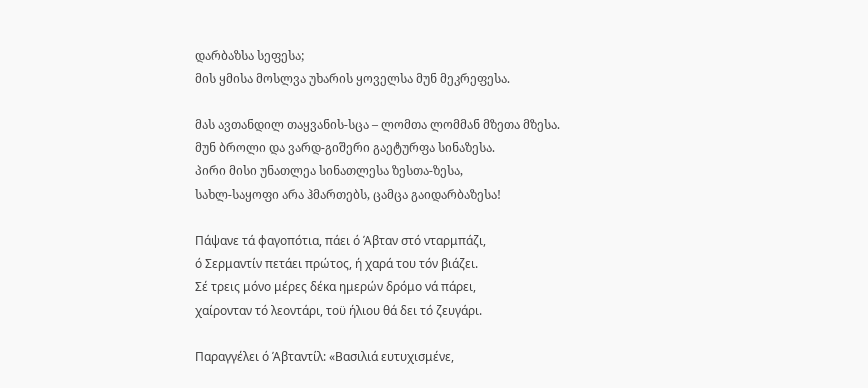დარბაზსა სეფესა;
მის ყმისა მოსლვა უხარის ყოველსა მუნ მეკრეფესა.

მას ავთანდილ თაყვანის-სცა – ლომთა ლომმან მზეთა მზესა.
მუნ ბროლი და ვარდ-გიშერი გაეტურფა სინაზესა.
პირი მისი უნათლეა სინათლესა ზესთა-ზესა,
სახლ-საყოფი არა ჰმართებს, ცამცა გაიდარბაზესა!

Πάψανε τά φαγοπότια, πάει ό Άβταν στό νταρμπάζι,
ό Σερμαντίν πετάει πρώτος, ή χαρά του τόν βιάζει.
Σέ τρεις μόνο μέρες δέκα ημερών δρόμο νά πάρει,
χαίρονταν τό λεοντάρι, τοϋ ήλιου θά δει τό ζευγάρι.

Παραγγέλει ό Άβταντίλ: «Βασιλιά ευτυχισμένε,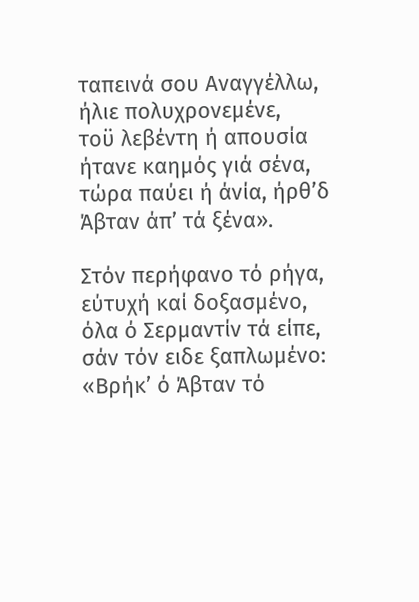ταπεινά σου Αναγγέλλω, ήλιε πολυχρονεμένε,
τοϋ λεβέντη ή απουσία ήτανε καημός γιά σένα,
τώρα παύει ή άνία, ήρθ’δ Άβταν άπ’ τά ξένα».

Στόν περήφανο τό ρήγα, εύτυχή καί δοξασμένο,
όλα ό Σερμαντίν τά είπε, σάν τόν ειδε ξαπλωμένο:
«Βρήκ’ ό Άβταν τό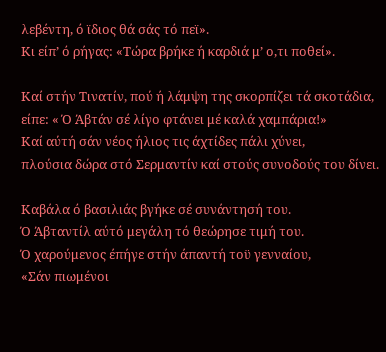λεβέντη, ό ϊδιος θά σάς τό πεϊ».
Κι είπ’ ό ρήγας: «Τώρα βρήκε ή καρδιά μ’ ο,τι ποθεί».

Καί στήν Τινατίν, πού ή λάμψη της σκορπίζει τά σκοτάδια,
είπε: « Ό Άβτάν σέ λίγο φτάνει μέ καλά χαμπάρια!»
Καί αύτή σάν νέος ήλιος τις άχτίδες πάλι χύνει,
πλούσια δώρα στό Σερμαντίν καί στούς συνοδούς του δίνει.

Καβάλα ό βασιλιάς βγήκε σέ συνάντησή του.
Ό Άβταντίλ αύτό μεγάλη τό θεώρησε τιμή του.
Ό χαρούμενος έπήγε στήν άπαντή τοϋ γενναίου,
«Σάν πιωμένοι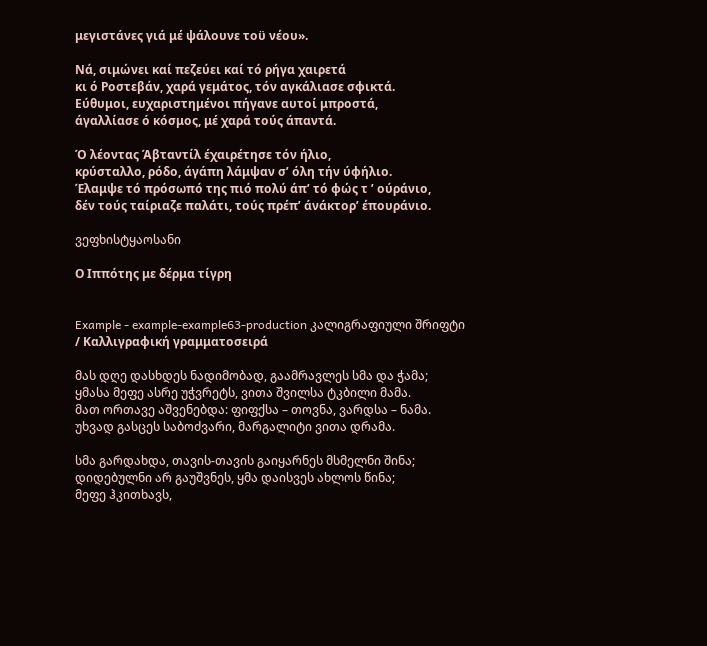μεγιστάνες γιά μέ ψάλουνε τοϋ νέου».

Νά, σιμώνει καί πεζεύει καί τό ρήγα χαιρετά
κι ό Ροστεβάν, χαρά γεμάτος, τόν αγκάλιασε σφικτά.
Εύθυμοι, ευχαριστημένοι πήγανε αυτοί μπροστά,
άγαλλίασε ό κόσμος, μέ χαρά τούς άπαντά.

Ό λέοντας Άβταντίλ έχαιρέτησε τόν ήλιο,
κρύσταλλο, ρόδο, άγάπη λάμψαν σ’ όλη τήν ύφήλιο.
Έλαμψε τό πρόσωπό της πιό πολύ άπ’ τό φώς τ ’ ούράνιο,
δέν τούς ταίριαζε παλάτι, τούς πρέπ’ άνάκτορ’ έπουράνιο.

ვეფხისტყაოსანი

Ο Ιππότης με δέρμα τίγρη


Example - example-example63-production კალიგრაფიული შრიფტი / Καλλιγραφική γραμματοσειρά

მას დღე დასხდეს ნადიმობად, გაამრავლეს სმა და ჭამა;
ყმასა მეფე ასრე უჭვრეტს, ვითა შვილსა ტკბილი მამა.
მათ ორთავე აშვენებდა: ფიფქსა – თოვნა, ვარდსა – ნამა.
უხვად გასცეს საბოძვარი, მარგალიტი ვითა დრამა.

სმა გარდახდა, თავის-თავის გაიყარნეს მსმელნი შინა;
დიდებულნი არ გაუშვნეს, ყმა დაისვეს ახლოს წინა;
მეფე ჰკითხავს,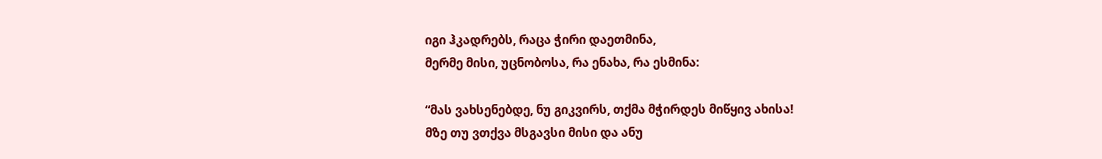იგი ჰკადრებს, რაცა ჭირი დაეთმინა,
მერმე მისი, უცნობოსა, რა ენახა, რა ესმინა:

“მას ვახსენებდე, ნუ გიკვირს, თქმა მჭირდეს მიწყივ ახისა!
მზე თუ ვთქვა მსგავსი მისი და ანუ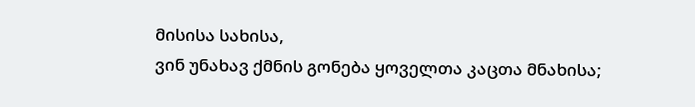მისისა სახისა,
ვინ უნახავ ქმნის გონება ყოველთა კაცთა მნახისა;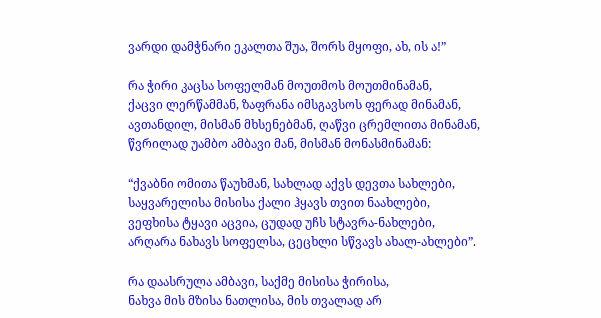ვარდი დამჭნარი ეკალთა შუა, შორს მყოფი, ახ, ის ა!”

რა ჭირი კაცსა სოფელმან მოუთმოს მოუთმინამან,
ქაცვი ლერწამმან, ზაფრანა იმსგავსოს ფერად მინამან,
ავთანდილ, მისმან მხსენებმან, ღაწვი ცრემლითა მინამან,
წვრილად უამბო ამბავი მან, მისმან მონასმინამან:

“ქვაბნი ომითა წაუხმან, სახლად აქვს დევთა სახლები,
საყვარელისა მისისა ქალი ჰყავს თვით ნაახლები,
ვეფხისა ტყავი აცვია, ცუდად უჩს სტავრა-ნახლები,
არღარა ნახავს სოფელსა, ცეცხლი სწვავს ახალ-ახლები”.

რა დაასრულა ამბავი, საქმე მისისა ჭირისა,
ნახვა მის მზისა ნათლისა, მის თვალად არ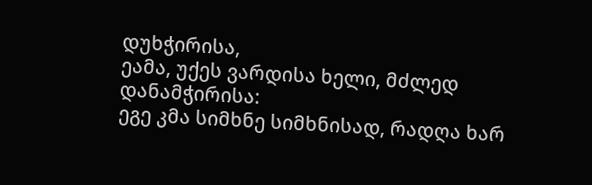დუხჭირისა,
ეამა, უქეს ვარდისა ხელი, მძლედ დანამჭირისა:
ეგე კმა სიმხნე სიმხნისად, რადღა ხარ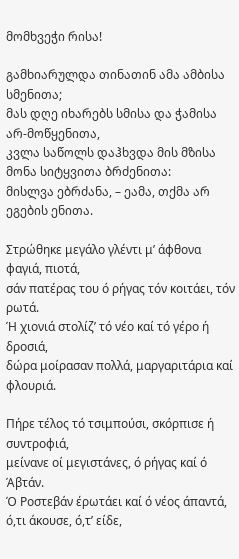მომხვეჭი რისა!

გამხიარულდა თინათინ ამა ამბისა სმენითა;
მას დღე იხარებს სმისა და ჭამისა არ-მოწყენითა,
კვლა საწოლს დაჰხვდა მის მზისა მონა სიტყვითა ბრძენითა:
მისლვა ებრძანა, – ეამა, თქმა არ ეგების ენითა.

Στρώθηκε μεγάλο γλέντι μ’ άφθονα φαγιά, πιοτά,
σάν πατέρας του ό ρήγας τόν κοιτάει, τόν ρωτά.
Ή χιονιά στολίζ’ τό νέο καί τό γέρο ή δροσιά,
δώρα μοίρασαν πολλά, μαργαριτάρια καί φλουριά.

Πήρε τέλος τό τσιμπούσι, σκόρπισε ή συντροφιά,
μείνανε οί μεγιστάνες, ό ρήγας καί ό Άβτάν.
Ό Ροστεβάν έρωτάει καί ό νέος άπαντά,
ό,τι άκουσε, ό,τ’ είδε,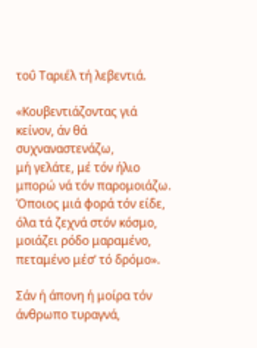τοΰ Ταριέλ τή λεβεντιά.

«Κουβεντιάζοντας γιά κείνον, άν θά συχναναστενάζω,
μή γελάτε, μέ τόν ήλιο μπορώ νά τόν παρομοιάζω.
Όποιος μιά φορά τόν είδε, όλα τά ζεχνά στόν κόσμο,
μοιάζει ρόδο μαραμένο, πεταμένο μέσ’ τό δρόμο».

Σάν ή άπονη ή μοίρα τόν άνθρωπο τυραγνά,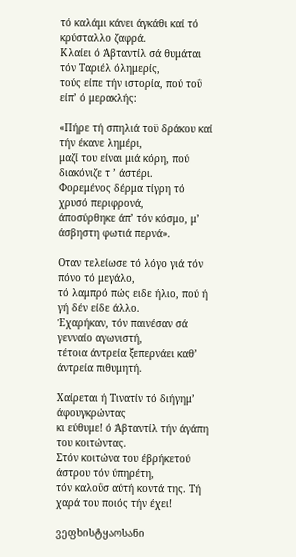τό καλάμι κάνει άγκάθι καί τό κρύσταλλο ζαφρά.
Κλαίει ό Άβταντίλ σά θυμάται τόν Ταριέλ όλημερίς,
τούς είπε τήν ιστορία, πού τοΰ είπ’ ό μερακλής:

«Πήρε τή σπηλιά τοϋ δράκου καί τήν έκανε λημέρι,
μαζί του είναι μιά κόρη, πού διακόνιζε τ ’ άστέρι.
Φορεμένος δέρμα τίγρη τό χρυσό περιφρονά,
άποσύρθηκε άπ’ τόν κόσμο, μ’ άσβηστη φωτιά περνά».

Οταν τελείωσε τό λόγο γιά τόν πόνο τό μεγάλο,
τό λαμπρό πώς ειδε ήλιο, πού ή γή δέν είδε άλλο.
Έχαρήκαν, τόν παινέσαν σά γενναίο αγωνιστή,
τέτοια άντρεία ξεπερνάει καθ’ άντρεία πιθυμητή.

Χαίρεται ή Τινατίν τό διήγημ’ άφουγκρώντας
κι εύθυμε! ό Άβταντίλ τήν άγάπη του κοιτώντας.
Στόν κοιτώνα του έβρήκετού άστρου τόν ύπηρέτη,
τόν καλοΰσ αύτή κοντά της. Τή χαρά του ποιός τήν έχει!

ვეფხისტყაოსანი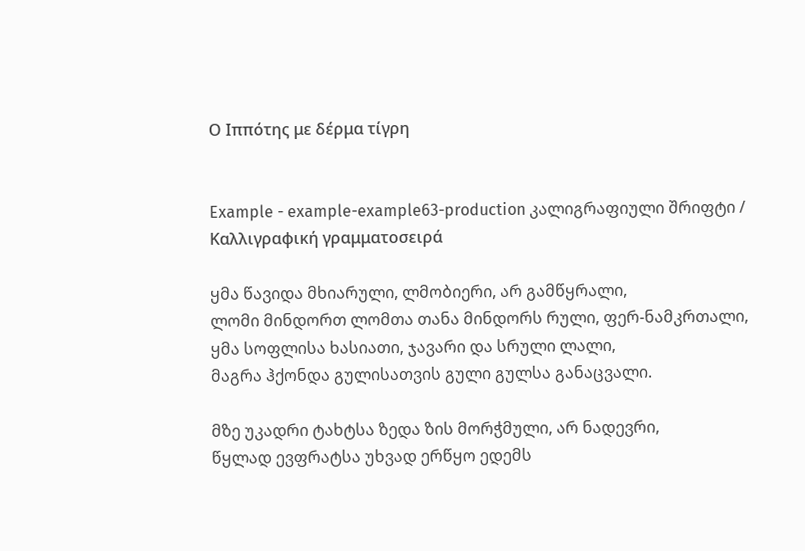Ο Ιππότης με δέρμα τίγρη


Example - example-example63-production კალიგრაფიული შრიფტი / Καλλιγραφική γραμματοσειρά

ყმა წავიდა მხიარული, ლმობიერი, არ გამწყრალი,
ლომი მინდორთ ლომთა თანა მინდორს რული, ფერ-ნამკრთალი,
ყმა სოფლისა ხასიათი, ჯავარი და სრული ლალი,
მაგრა ჰქონდა გულისათვის გული გულსა განაცვალი.

მზე უკადრი ტახტსა ზედა ზის მორჭმული, არ ნადევრი,
წყლად ევფრატსა უხვად ერწყო ედემს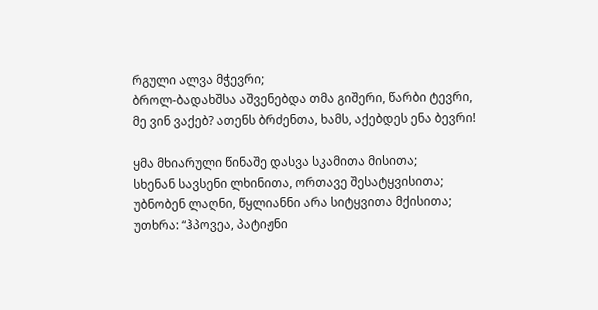რგული ალვა მჭევრი;
ბროლ-ბადახშსა აშვენებდა თმა გიშერი, წარბი ტევრი,
მე ვინ ვაქებ? ათენს ბრძენთა, ხამს, აქებდეს ენა ბევრი!

ყმა მხიარული წინაშე დასვა სკამითა მისითა;
სხენან სავსენი ლხინითა, ორთავე შესატყვისითა;
უბნობენ ლაღნი, წყლიანნი არა სიტყვითა მქისითა;
უთხრა: “ჰპოვეა, პატიჟნი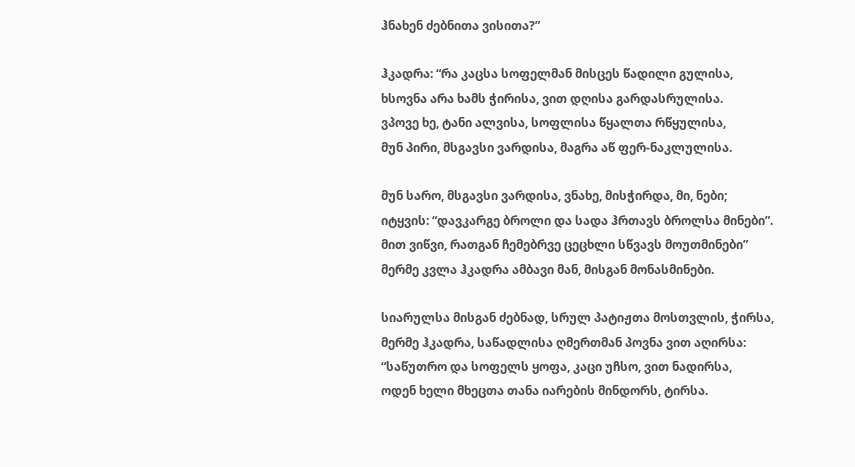ჰნახენ ძებნითა ვისითა?”

ჰკადრა: “რა კაცსა სოფელმან მისცეს წადილი გულისა,
ხსოვნა არა ხამს ჭირისა, ვით დღისა გარდასრულისა.
ვპოვე ხე, ტანი ალვისა, სოფლისა წყალთა რწყულისა,
მუნ პირი, მსგავსი ვარდისა, მაგრა აწ ფერ-ნაკლულისა.

მუნ სარო, მსგავსი ვარდისა, ვნახე, მისჭირდა, მი, ნები;
იტყვის: “დავკარგე ბროლი და სადა ჰრთავს ბროლსა მინები”.
მით ვიწვი, რათგან ჩემებრვე ცეცხლი სწვავს მოუთმინები”
მერმე კვლა ჰკადრა ამბავი მან, მისგან მონასმინები.

სიარულსა მისგან ძებნად, სრულ პატიჟთა მოსთვლის, ჭირსა,
მერმე ჰკადრა, საწადლისა ღმერთმან პოვნა ვით აღირსა:
“საწუთრო და სოფელს ყოფა, კაცი უჩსო, ვით ნადირსა,
ოდენ ხელი მხეცთა თანა იარების მინდორს, ტირსა.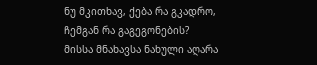ნუ მკითხავ, ქება რა გკადრო, ჩემგან რა გაგეგონების?
მისსა მნახავსა ნახული აღარა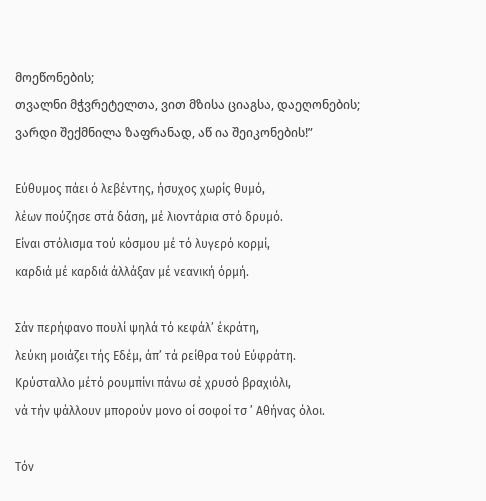მოეწონების;
თვალნი მჭვრეტელთა, ვით მზისა ციაგსა, დაეღონების;
ვარდი შექმნილა ზაფრანად, აწ ია შეიკონების!”

Εύθυμος πάει ό λεβέντης, ήσυχος χωρίς θυμό,
λέων πούζησε στά δάση, μέ λιοντάρια στό δρυμό.
Είναι στόλισμα τού κόσμου μέ τό λυγερό κορμί,
καρδιά μέ καρδιά άλλάξαν μέ νεανική όρμή.

Σάν περήφανο πουλί ψηλά τό κεφάλ’ έκράτη,
λεύκη μοιάζει τής Εδέμ, άπ’ τά ρείθρα τού Εύφράτη.
Κρύσταλλο μέτό ρουμπίνι πάνω σέ χρυσό βραχιόλι,
νά τήν ψάλλουν μπορούν μονο οί σοφοί τσ ’ Αθήνας όλοι.

Τόν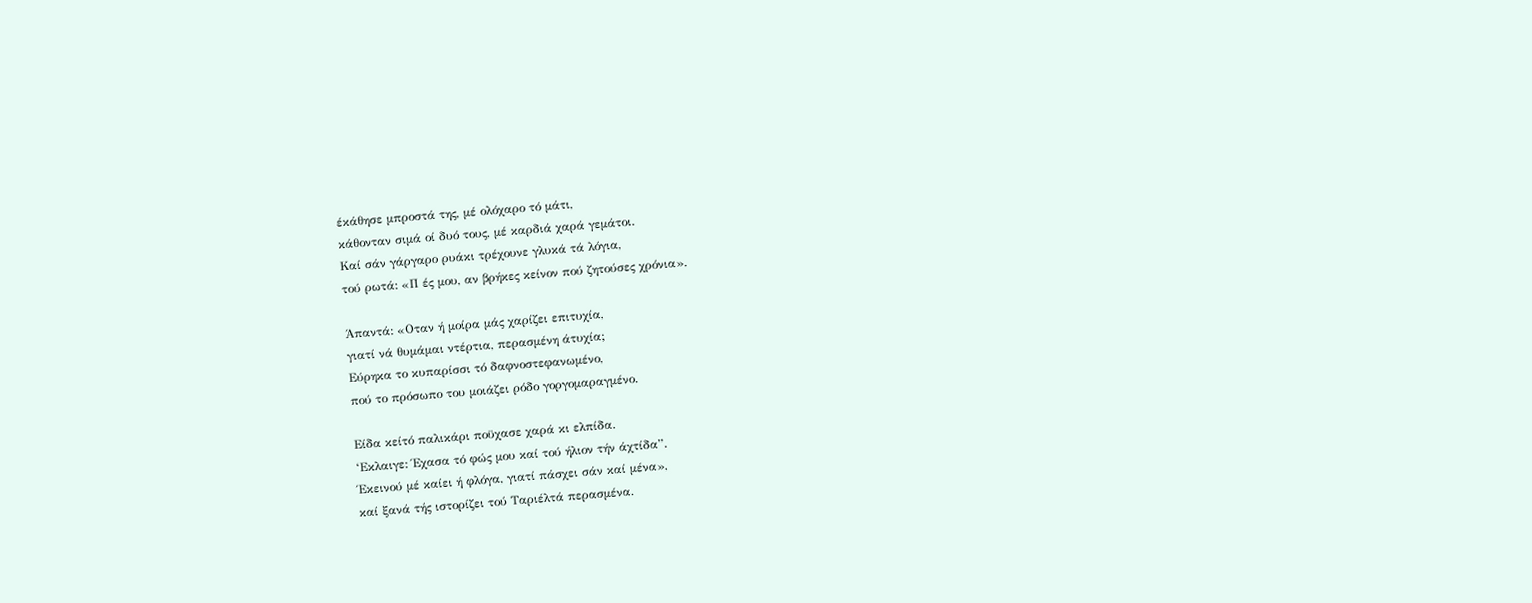έκάθησε μπροστά της, μέ ολόχαρο τό μάτι,
κάθονταν σιμά οί δυό τους, μέ καρδιά χαρά γεμάτοι.
Καί σάν γάργαρο ρυάκι τρέχουνε γλυκά τά λόγια,
τού ρωτά: «Π ές μου, αν βρήκες κείνον πού ζητούσες χρόνια».

Άπαντά: «Οταν ή μοίρα μάς χαρίζει επιτυχία,
γιατί νά θυμάμαι ντέρτια, περασμένη άτυχία;
Εύρηκα το κυπαρίσσι τό δαφνοστεφανωμένο,
πού το πρόσωπο του μοιάζει ρόδο γοργομαραγμένο.

Είδα κείτό παλικάρι ποϋχασε χαρά κι ελπίδα.
‘Εκλαιγε: Έχασα τό φώς μου καί τού ήλιον τήν άχτίδα”.
Έκεινού μέ καίει ή φλόγα, γιατί πάσχει σάν καί μένα»,
καί ξανά τής ιστορίζει τού Ταριέλτά περασμένα.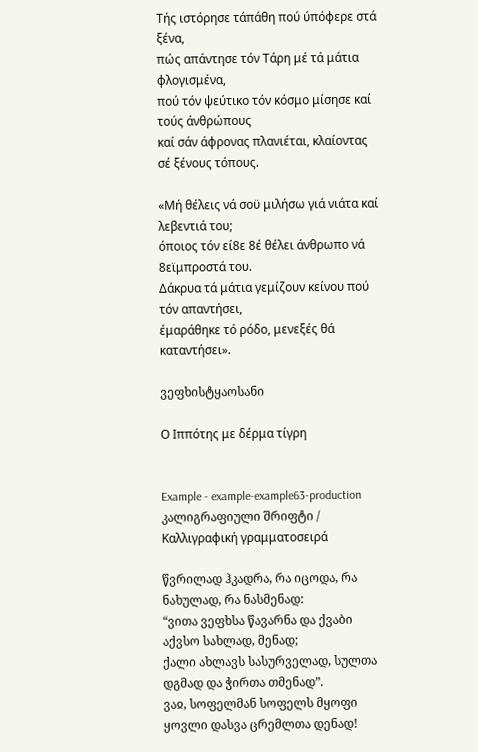Τής ιστόρησε τάπάθη πού ύπόφερε στά ξένα,
πώς απάντησε τόν Τάρη μέ τά μάτια φλογισμένα,
πού τόν ψεύτικο τόν κόσμο μίσησε καί τούς άνθρώπους
καί σάν άφρονας πλανιέται, κλαίοντας σέ ξένους τόπους.

«Μή θέλεις νά σοϋ μιλήσω γιά νιάτα καί λεβεντιά του;
όποιος τόν εί8ε 8έ θέλει άνθρωπο νά 8εϊμπροστά του.
Δάκρυα τά μάτια γεμίζουν κείνου πού τόν απαντήσει,
έμαράθηκε τό ρόδο, μενεξές θά καταντήσει».

ვეფხისტყაოსანი

Ο Ιππότης με δέρμα τίγρη


Example - example-example63-production კალიგრაფიული შრიფტი / Καλλιγραφική γραμματοσειρά

წვრილად ჰკადრა, რა იცოდა, რა ნახულად, რა ნასმენად:
“ვითა ვეფხსა წავარნა და ქვაბი აქვსო სახლად, მენად;
ქალი ახლავს სასურველად, სულთა დგმად და ჭირთა თმენად”.
ვაჲ, სოფელმან სოფელს მყოფი ყოვლი დასვა ცრემლთა დენად!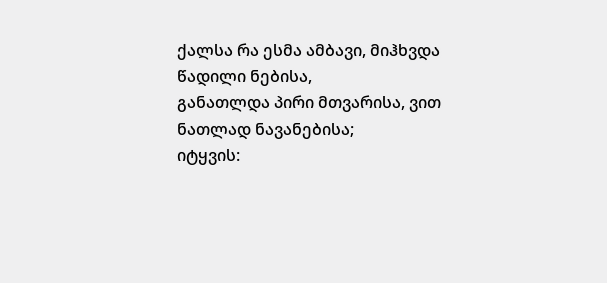ქალსა რა ესმა ამბავი, მიჰხვდა წადილი ნებისა,
განათლდა პირი მთვარისა, ვით ნათლად ნავანებისა;
იტყვის: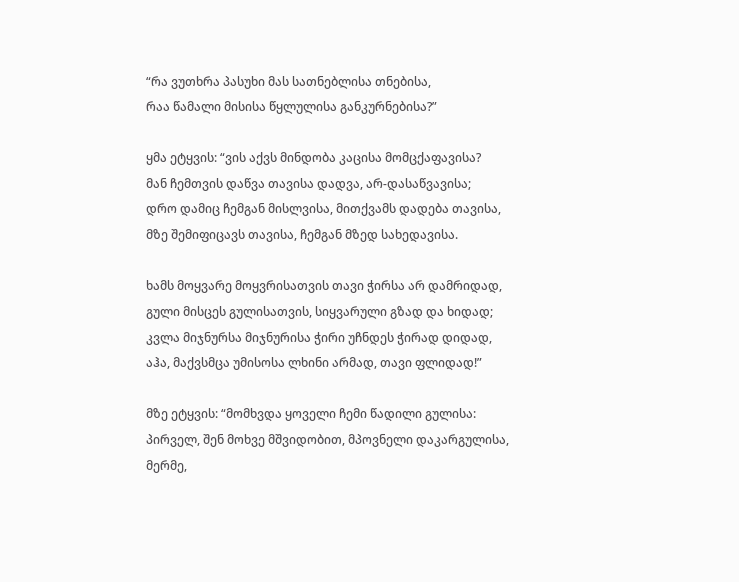“რა ვუთხრა პასუხი მას სათნებლისა თნებისა,
რაა წამალი მისისა წყლულისა განკურნებისა?”

ყმა ეტყვის: “ვის აქვს მინდობა კაცისა მომცქაფავისა?
მან ჩემთვის დაწვა თავისა დადვა, არ-დასაწვავისა;
დრო დამიც ჩემგან მისლვისა, მითქვამს დადება თავისა,
მზე შემიფიცავს თავისა, ჩემგან მზედ სახედავისა.

ხამს მოყვარე მოყვრისათვის თავი ჭირსა არ დამრიდად,
გული მისცეს გულისათვის, სიყვარული გზად და ხიდად;
კვლა მიჯნურსა მიჯნურისა ჭირი უჩნდეს ჭირად დიდად,
აჰა, მაქვსმცა უმისოსა ლხინი არმად, თავი ფლიდად!”

მზე ეტყვის: “მომხვდა ყოველი ჩემი წადილი გულისა:
პირველ, შენ მოხვე მშვიდობით, მპოვნელი დაკარგულისა,
მერმე,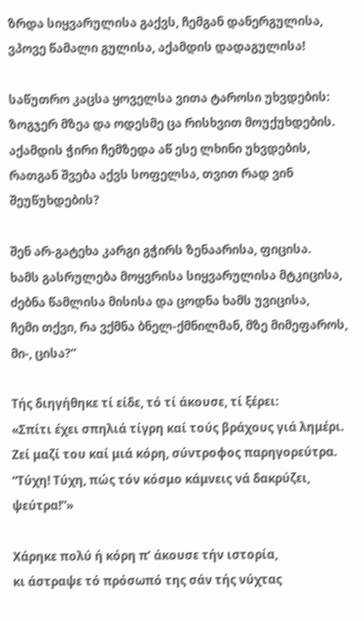ზრდა სიყვარულისა გაქვს, ჩემგან დანერგულისა,
ვპოვე წამალი გულისა, აქამდის დადაგულისა!

საწუთრო კაცსა ყოველსა ვითა ტაროსი უხვდების:
ზოგჯერ მზეა და ოდესმე ცა რისხვით მოუქუხდების.
აქამდის ჭირი ჩემზედა აწ ესე ლხინი უხვდების,
რათგან შვება აქვს სოფელსა, თვით რად ვინ შეუწუხდების?

შენ არ-გატეხა კარგი გჭირს ზენაარისა, ფიცისა.
ხამს გასრულება მოყვრისა სიყვარულისა მტკიცისა,
ძებნა წამლისა მისისა და ცოდნა ხამს უვიცისა,
ჩემი თქვი, რა ვქმნა ბნელ-ქმნილმან, მზე მიმეფაროს, მი-, ცისა?”

Τής διηγήθηκε τί είδε, τό τί άκουσε, τί ξέρει:
«Σπίτι έχει σπηλιά τίγρη καί τούς βράχους γιά λημέρι.
Ζεί μαζί του καί μιά κόρη, σύντροφος παρηγορεύτρα.
“Τύχη! Τύχη, πώς τόν κόσμο κάμνεις νά δακρύζει, ψεύτρα!”»

Χάρηκε πολύ ή κόρη π’ άκουσε τήν ιστορία,
κι άστραψε τό πρόσωπό της σάν τής νύχτας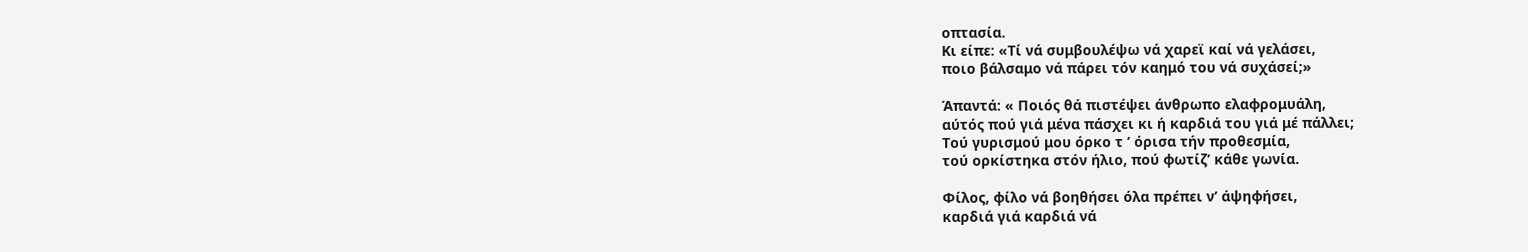οπτασία.
Κι είπε: «Τί νά συμβουλέψω νά χαρεϊ καί νά γελάσει,
ποιο βάλσαμο νά πάρει τόν καημό του νά συχάσεί;»

Άπαντά: « Ποιός θά πιστέψει άνθρωπο ελαφρομυάλη,
αύτός πού γιά μένα πάσχει κι ή καρδιά του γιά μέ πάλλει;
Τού γυρισμού μου όρκο τ ’ όρισα τήν προθεσμία,
τού ορκίστηκα στόν ήλιο, πού φωτίζ’ κάθε γωνία.

Φίλος, φίλο νά βοηθήσει όλα πρέπει ν’ άψηφήσει,
καρδιά γιά καρδιά νά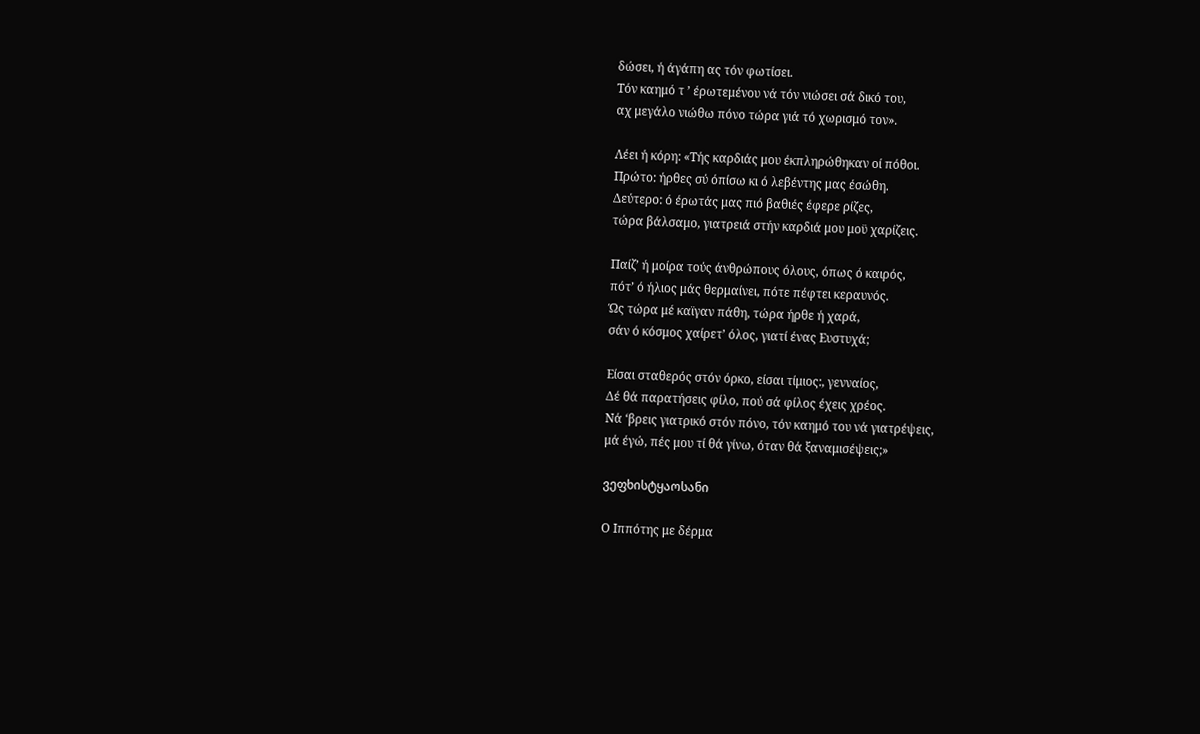δώσει, ή άγάπη ας τόν φωτίσει.
Τόν καημό τ ’ έρωτεμένου νά τόν νιώσει σά δικό του,
αχ μεγάλο νιώθω πόνο τώρα γιά τό χωρισμό τον».

Λέει ή κόρη: «Τής καρδιάς μου έκπληρώθηκαν οί πόθοι.
Πρώτο: ήρθες σύ όπίσω κι ό λεβέντης μας έσώθη.
Δεύτερο: ό έρωτάς μας πιό βαθιές έφερε ρίζες,
τώρα βάλσαμο, γιατρειά στήν καρδιά μου μοϋ χαρίζεις.

Παίζ’ ή μοίρα τούς άνθρώπους όλους, όπως ό καιρός,
πότ’ ό ήλιος μάς θερμαίνει, πότε πέφτει κεραυνός.
Ώς τώρα μέ καϊγαν πάθη, τώρα ήρθε ή χαρά,
σάν ό κόσμος χαίρετ’ όλος, γιατί ένας Ευστυχά;

Είσαι σταθερός στόν όρκο, είσαι τίμιος:, γενναίος,
Δέ θά παρατήσεις φίλο, πού σά φίλος έχεις χρέος.
Νά ‘βρεις γιατρικό στόν πόνο, τόν καημό του νά γιατρέψεις,
μά έγώ, πές μου τί θά γίνω, όταν θά ξαναμισέψεις;»

ვეფხისტყაოსანი

Ο Ιππότης με δέρμα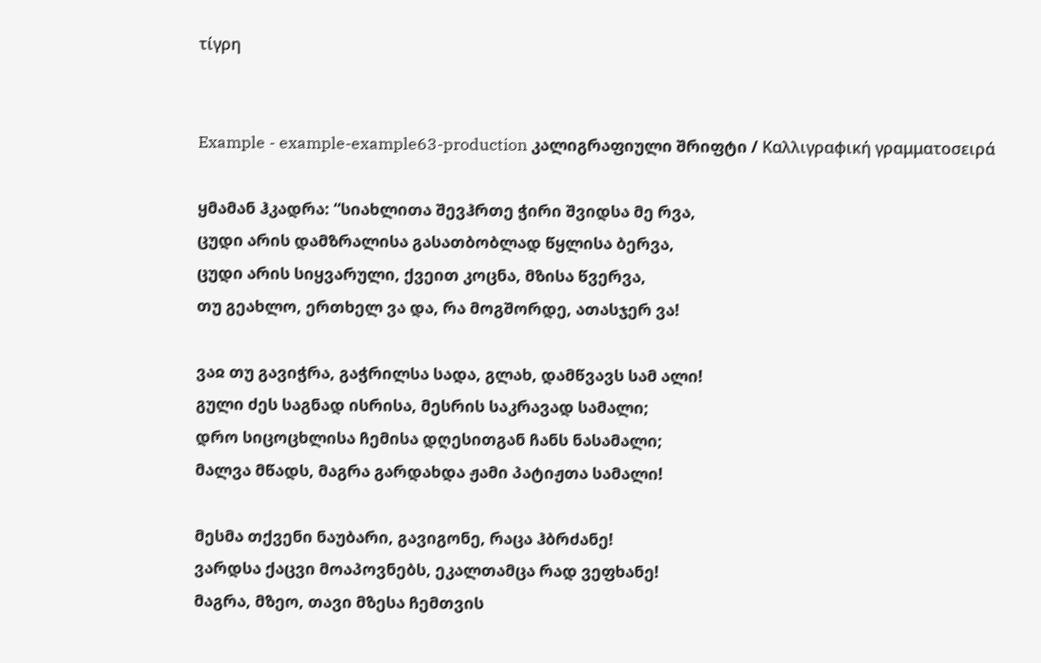τίγρη


Example - example-example63-production კალიგრაფიული შრიფტი / Καλλιγραφική γραμματοσειρά

ყმამან ჰკადრა: “სიახლითა შევჰრთე ჭირი შვიდსა მე რვა,
ცუდი არის დამზრალისა გასათბობლად წყლისა ბერვა,
ცუდი არის სიყვარული, ქვეით კოცნა, მზისა წვერვა,
თუ გეახლო, ერთხელ ვა და, რა მოგშორდე, ათასჯერ ვა!

ვაჲ თუ გავიჭრა, გაჭრილსა სადა, გლახ, დამწვავს სამ ალი!
გული ძეს საგნად ისრისა, მესრის საკრავად სამალი;
დრო სიცოცხლისა ჩემისა დღესითგან ჩანს ნასამალი;
მალვა მწადს, მაგრა გარდახდა ჟამი პატიჟთა სამალი!

მესმა თქვენი ნაუბარი, გავიგონე, რაცა ჰბრძანე!
ვარდსა ქაცვი მოაპოვნებს, ეკალთამცა რად ვეფხანე!
მაგრა, მზეო, თავი მზესა ჩემთვის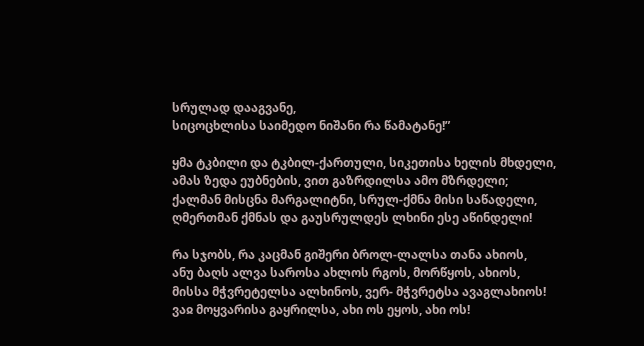სრულად დააგვანე,
სიცოცხლისა საიმედო ნიშანი რა წამატანე!”

ყმა ტკბილი და ტკბილ-ქართული, სიკეთისა ხელის მხდელი,
ამას ზედა ეუბნების, ვით გაზრდილსა ამო მზრდელი;
ქალმან მისცნა მარგალიტნი, სრულ-ქმნა მისი საწადელი,
ღმერთმან ქმნას და გაუსრულდეს ლხინი ესე აწინდელი!

რა სჯობს, რა კაცმან გიშერი ბროლ-ლალსა თანა ახიოს,
ანუ ბაღს ალვა საროსა ახლოს რგოს, მორწყოს, ახიოს,
მისსა მჭვრეტელსა ალხინოს, ვერ- მჭვრეტსა ავაგლახიოს!
ვაჲ მოყვარისა გაყრილსა, ახი ოს ეყოს, ახი ოს!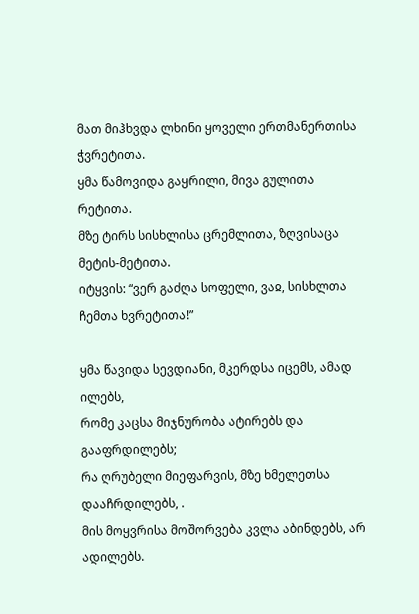მათ მიჰხვდა ლხინი ყოველი ერთმანერთისა ჭვრეტითა.
ყმა წამოვიდა გაყრილი, მივა გულითა რეტითა.
მზე ტირს სისხლისა ცრემლითა, ზღვისაცა მეტის-მეტითა.
იტყვის: “ვერ გაძღა სოფელი, ვაჲ, სისხლთა ჩემთა ხვრეტითა!”

ყმა წავიდა სევდიანი, მკერდსა იცემს, ამად ილებს,
რომე კაცსა მიჯნურობა ატირებს და გააფრდილებს;
რა ღრუბელი მიეფარვის, მზე ხმელეთსა დააჩრდილებს, .
მის მოყვრისა მოშორვება კვლა აბინდებს, არ ადილებს.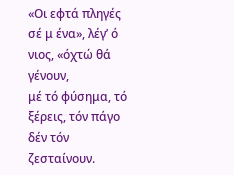«Οι εφτά πληγές σέ μ ένα», λέγ’ ό νιος, «όχτώ θά γένουν,
μέ τό φύσημα, τό ξέρεις, τόν πάγο δέν τόν ζεσταίνουν.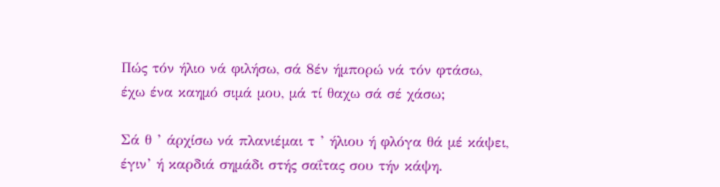Πώς τόν ήλιο νά φιλήσω, σά 8έν ήμπορώ νά τόν φτάσω,
έχω ένα καημό σιμά μου, μά τί θαχω σά σέ χάσω;

Σά θ ’ άρχίσω νά πλανιέμαι τ ’ ήλιου ή φλόγα θά μέ κάψει,
έγιν’ ή καρδιά σημάδι στής σαΐτας σου τήν κάψη.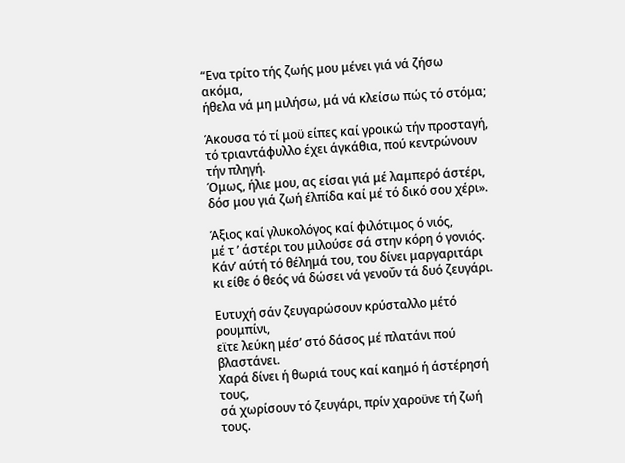“Ενα τρίτο τής ζωής μου μένει γιά νά ζήσω ακόμα,
ήθελα νά μη μιλήσω, μά νά κλείσω πώς τό στόμα;

Άκουσα τό τί μοϋ είπες καί γροικώ τήν προσταγή,
τό τριαντάφυλλο έχει άγκάθια, πού κεντρώνουν τήν πληγή.
Όμως, ήλιε μου, ας είσαι γιά μέ λαμπερό άστέρι,
δόσ μου γιά ζωή έλπίδα καί μέ τό δικό σου χέρι».

Άξιος καί γλυκολόγος καί φιλότιμος ό νιός,
μέ τ ’ άστέρι του μιλούσε σά στην κόρη ό γονιός.
Κάν’ αύτή τό θέλημά του, του δίνει μαργαριτάρι
κι είθε ό θεός νά δώσει νά γενοΰν τά δυό ζευγάρι.

Ευτυχή σάν ζευγαρώσουν κρύσταλλο μέτό ρουμπίνι,
εϊτε λεύκη μέσ’ στό δάσος μέ πλατάνι πού βλαστάνει.
Χαρά δίνει ή θωριά τους καί καημό ή άστέρησή τους,
σά χωρίσουν τό ζευγάρι, πρίν χαροϋνε τή ζωή τους.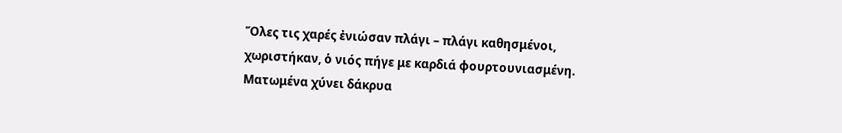Ὅλες τις χαρές ἐνιώσαν πλάγι – πλάγι καθησμένοι,
χωριστήκαν, ὁ νιός πήγε με καρδιά φουρτουνιασμένη.
Ματωμένα χύνει δάκρυα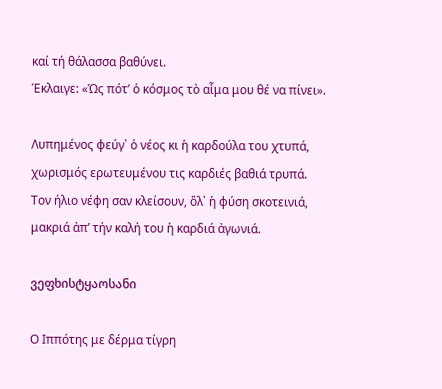καί τή θάλασσα βαθύνει.
Έκλαιγε: «Ὡς πότ’ ὁ κόσμος τὸ αἷμα μου θέ να πίνει».

Λυπημένος φεύγ᾽ ὁ νέος κι ἡ καρδούλα του χτυπά,
χωρισμός ερωτευμένου τις καρδιές βαθιά τρυπά.
Τον ήλιο νέφη σαν κλείσουν, ὅλ᾽ ἡ φύση σκοτεινιά,
μακριά ἀπ’ τήν καλή του ἡ καρδιά ἀγωνιά.

ვეფხისტყაოსანი

Ο Ιππότης με δέρμα τίγρη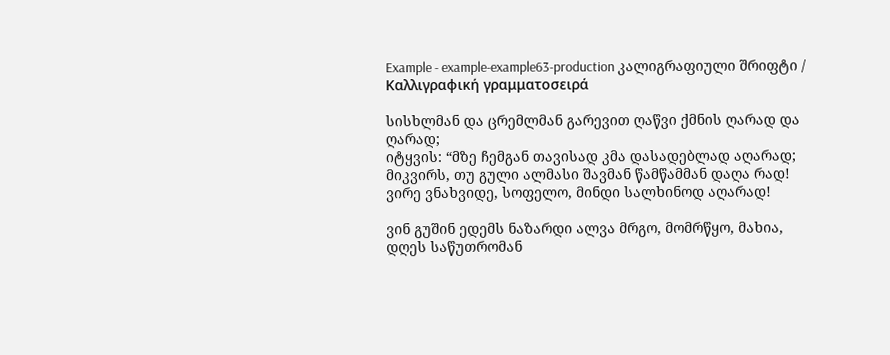Example - example-example63-production კალიგრაფიული შრიფტი / Καλλιγραφική γραμματοσειρά

სისხლმან და ცრემლმან გარევით ღაწვი ქმნის ღარად და ღარად;
იტყვის: “მზე ჩემგან თავისად კმა დასადებლად აღარად;
მიკვირს, თუ გული ალმასი შავმან წამწამმან დაღა რად!
ვირე ვნახვიდე, სოფელო, მინდი სალხინოდ აღარად!

ვინ გუშინ ედემს ნაზარდი ალვა მრგო, მომრწყო, მახია,
დღეს საწუთრომან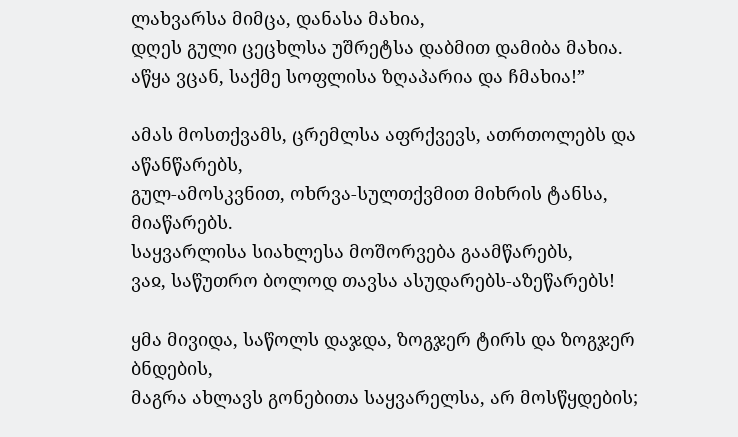ლახვარსა მიმცა, დანასა მახია,
დღეს გული ცეცხლსა უშრეტსა დაბმით დამიბა მახია.
აწყა ვცან, საქმე სოფლისა ზღაპარია და ჩმახია!”

ამას მოსთქვამს, ცრემლსა აფრქვევს, ათრთოლებს და აწანწარებს,
გულ-ამოსკვნით, ოხრვა-სულთქვმით მიხრის ტანსა, მიაწარებს.
საყვარლისა სიახლესა მოშორვება გაამწარებს,
ვაჲ, საწუთრო ბოლოდ თავსა ასუდარებს-აზეწარებს!

ყმა მივიდა, საწოლს დაჯდა, ზოგჯერ ტირს და ზოგჯერ ბნდების,
მაგრა ახლავს გონებითა საყვარელსა, არ მოსწყდების;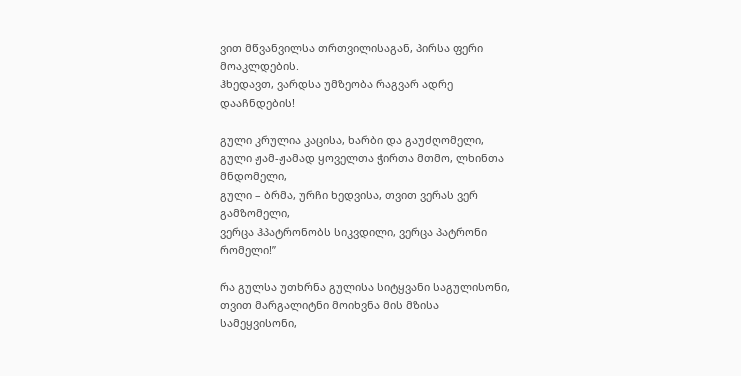ვით მწვანვილსა თრთვილისაგან, პირსა ფერი მოაკლდების.
ჰხედავთ, ვარდსა უმზეობა რაგვარ ადრე დააჩნდების!

გული კრულია კაცისა, ხარბი და გაუძღომელი,
გული ჟამ-ჟამად ყოველთა ჭირთა მთმო, ლხინთა მნდომელი,
გული – ბრმა, ურჩი ხედვისა, თვით ვერას ვერ გამზომელი,
ვერცა ჰპატრონობს სიკვდილი, ვერცა პატრონი რომელი!”

რა გულსა უთხრნა გულისა სიტყვანი საგულისონი,
თვით მარგალიტნი მოიხვნა მის მზისა სამეყვისონი,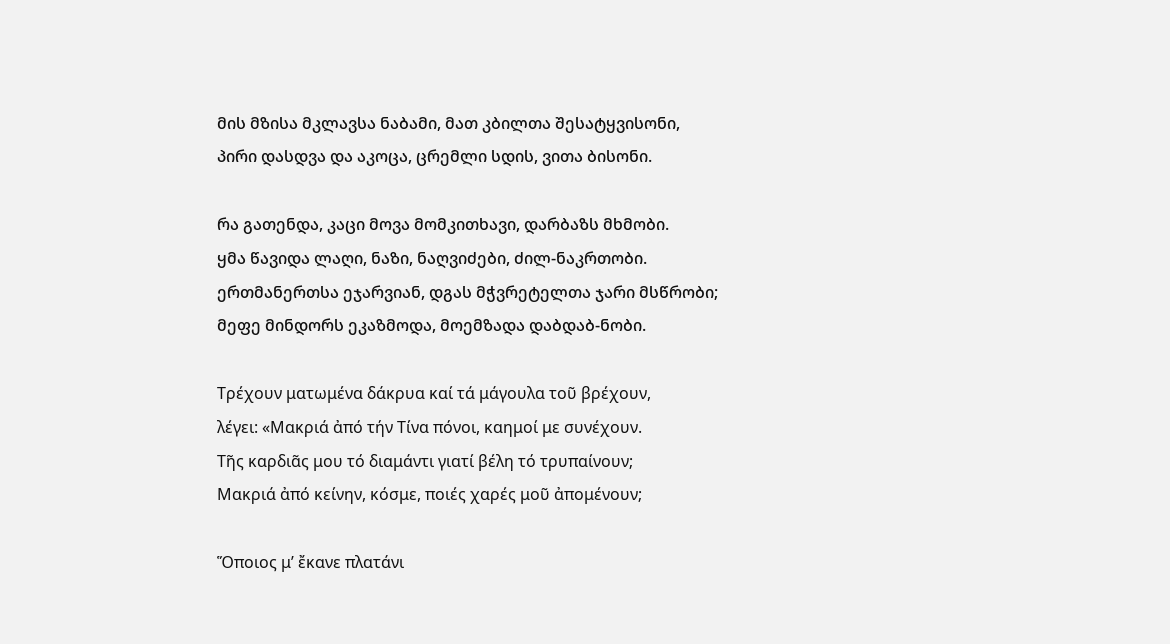მის მზისა მკლავსა ნაბამი, მათ კბილთა შესატყვისონი,
პირი დასდვა და აკოცა, ცრემლი სდის, ვითა ბისონი.

რა გათენდა, კაცი მოვა მომკითხავი, დარბაზს მხმობი.
ყმა წავიდა ლაღი, ნაზი, ნაღვიძები, ძილ-ნაკრთობი.
ერთმანერთსა ეჯარვიან, დგას მჭვრეტელთა ჯარი მსწრობი;
მეფე მინდორს ეკაზმოდა, მოემზადა დაბდაბ-ნობი.

Τρέχουν ματωμένα δάκρυα καί τά μάγουλα τοῦ βρέχουν,
λέγει: «Μακριά ἀπό τήν Τίνα πόνοι, καημοί με συνέχουν.
Τῆς καρδιᾶς μου τό διαμάντι γιατί βέλη τό τρυπαίνουν;
Μακριά ἀπό κείνην, κόσμε, ποιές χαρές μοῦ ἀπομένουν;

Ὅποιος μ’ ἔκανε πλατάνι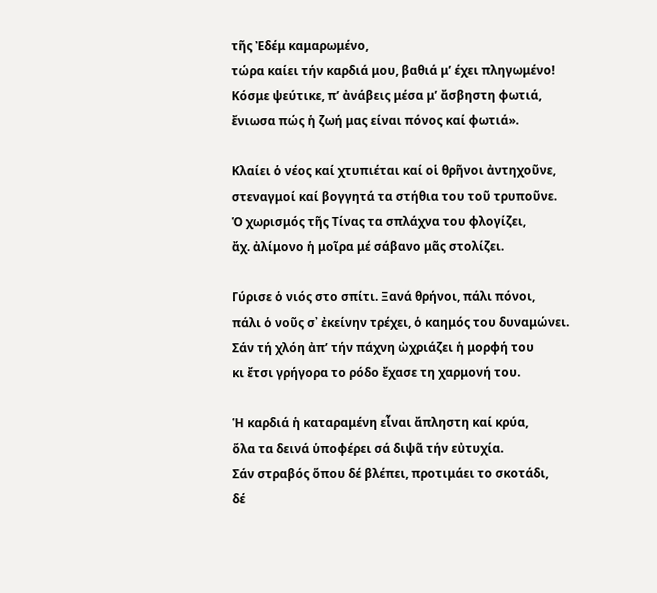τῆς Ἐδέμ καμαρωμένο,
τώρα καίει τήν καρδιά μου, βαθιά μ’ έχει πληγωμένο!
Κόσμε ψεύτικε, π’ ἀνάβεις μέσα μ’ ἄσβηστη φωτιά,
ἔνιωσα πώς ἡ ζωή μας είναι πόνος καί φωτιά».

Κλαίει ὁ νέος καί χτυπιέται καί οἱ θρῆνοι ἀντηχοῦνε,
στεναγμοί καί βογγητά τα στήθια του τοῦ τρυποῦνε.
Ὁ χωρισμός τῆς Τίνας τα σπλάχνα του φλογίζει,
ἄχ. ἀλίμονο ἡ μοῖρα μέ σάβανο μᾶς στολίζει.

Γύρισε ὁ νιός στο σπίτι. Ξανά θρήνοι, πάλι πόνοι,
πάλι ὁ νοῦς σ᾽ ἐκείνην τρέχει, ὁ καημός του δυναμώνει.
Σάν τή χλόη ἀπ’ τήν πάχνη ὠχριάζει ἡ μορφή του
κι ἔτσι γρήγορα το ρόδο ἔχασε τη χαρμονή του.

Ἡ καρδιά ἡ καταραμένη εἶναι ἄπληστη καί κρύα,
ὅλα τα δεινά ὑποφέρει σά διψᾶ τήν εὐτυχία.
Σάν στραβός ὅπου δέ βλέπει, προτιμάει το σκοτάδι,
δέ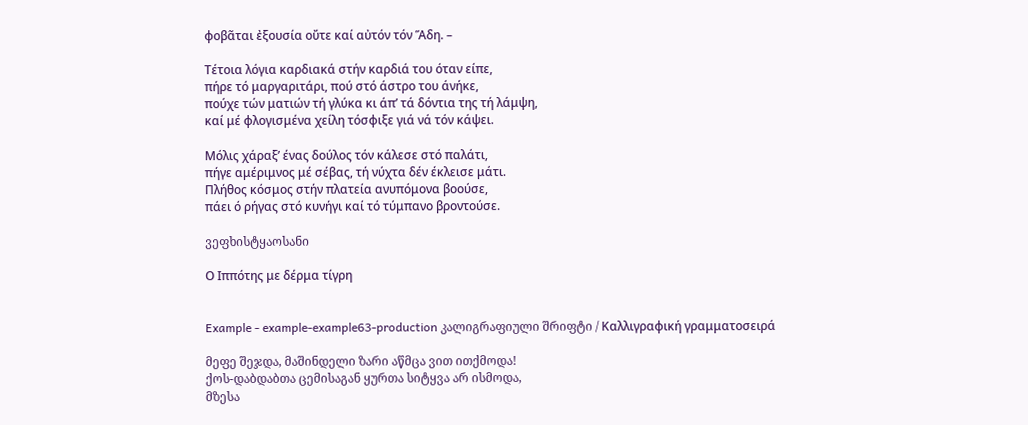φοβᾶται ἐξουσία οὔτε καί αὐτόν τόν Ἅδη. –

Τέτοια λόγια καρδιακά στήν καρδιά του όταν είπε,
πήρε τό μαργαριτάρι, πού στό άστρο του άνήκε,
πούχε τών ματιών τή γλύκα κι άπ’ τά δόντια της τή λάμψη,
καί μέ φλογισμένα χείλη τόσφιξε γιά νά τόν κάψει.

Μόλις χάραξ’ ένας δούλος τόν κάλεσε στό παλάτι,
πήγε αμέριμνος μέ σέβας, τή νύχτα δέν έκλεισε μάτι.
Πλήθος κόσμος στήν πλατεία ανυπόμονα βοούσε,
πάει ό ρήγας στό κυνήγι καί τό τύμπανο βροντούσε.

ვეფხისტყაოსანი

Ο Ιππότης με δέρμα τίγρη


Example - example-example63-production კალიგრაფიული შრიფტი / Καλλιγραφική γραμματοσειρά

მეფე შეჯდა, მაშინდელი ზარი აწმცა ვით ითქმოდა!
ქოს-დაბდაბთა ცემისაგან ყურთა სიტყვა არ ისმოდა,
მზესა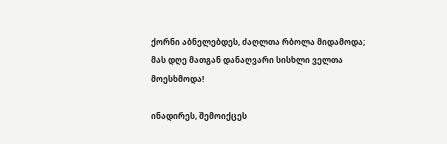ქორნი აბნელებდეს, ძაღლთა რბოლა მიდამოდა;
მას დღე მათგან დანაღვარი სისხლი ველთა მოესხმოდა!

ინადირეს, შემოიქცეს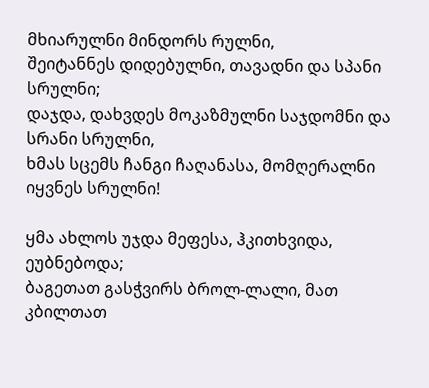მხიარულნი მინდორს რულნი,
შეიტანნეს დიდებულნი, თავადნი და სპანი სრულნი;
დაჯდა, დახვდეს მოკაზმულნი საჯდომნი და სრანი სრულნი,
ხმას სცემს ჩანგი ჩაღანასა, მომღერალნი იყვნეს სრულნი!

ყმა ახლოს უჯდა მეფესა, ჰკითხვიდა, ეუბნებოდა;
ბაგეთათ გასჭვირს ბროლ-ლალი, მათ კბილთათ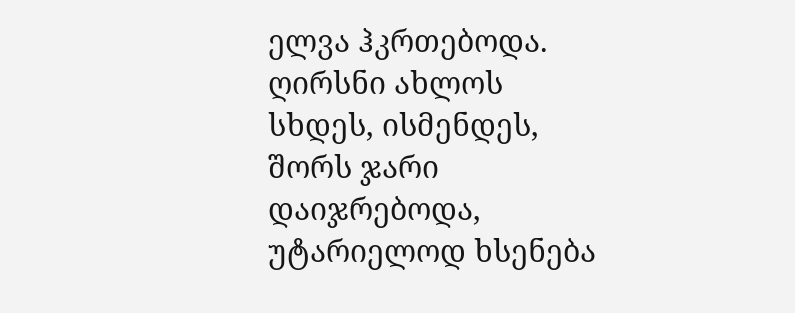ელვა ჰკრთებოდა.
ღირსნი ახლოს სხდეს, ისმენდეს, შორს ჯარი დაიჯრებოდა,
უტარიელოდ ხსენება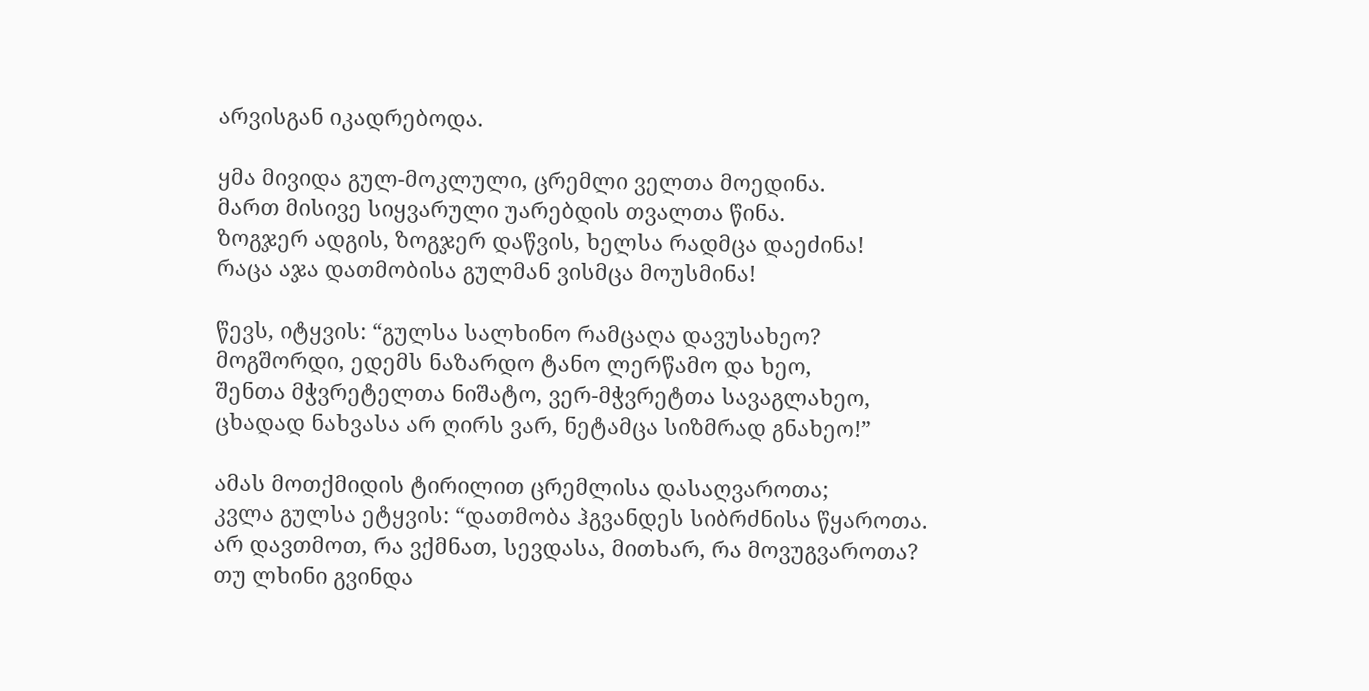არვისგან იკადრებოდა.

ყმა მივიდა გულ-მოკლული, ცრემლი ველთა მოედინა.
მართ მისივე სიყვარული უარებდის თვალთა წინა.
ზოგჯერ ადგის, ზოგჯერ დაწვის, ხელსა რადმცა დაეძინა!
რაცა აჯა დათმობისა გულმან ვისმცა მოუსმინა!

წევს, იტყვის: “გულსა სალხინო რამცაღა დავუსახეო?
მოგშორდი, ედემს ნაზარდო ტანო ლერწამო და ხეო,
შენთა მჭვრეტელთა ნიშატო, ვერ-მჭვრეტთა სავაგლახეო,
ცხადად ნახვასა არ ღირს ვარ, ნეტამცა სიზმრად გნახეო!”

ამას მოთქმიდის ტირილით ცრემლისა დასაღვაროთა;
კვლა გულსა ეტყვის: “დათმობა ჰგვანდეს სიბრძნისა წყაროთა.
არ დავთმოთ, რა ვქმნათ, სევდასა, მითხარ, რა მოვუგვაროთა?
თუ ლხინი გვინდა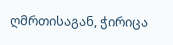ღმრთისაგან, ჭირიცა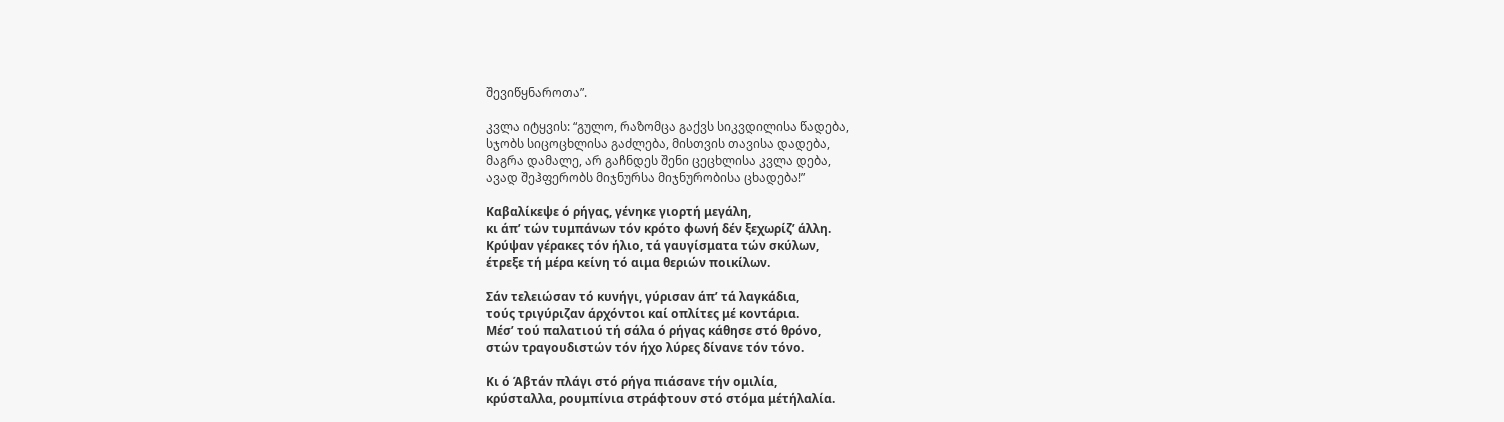შევიწყნაროთა”.

კვლა იტყვის: “გულო, რაზომცა გაქვს სიკვდილისა წადება,
სჯობს სიცოცხლისა გაძლება, მისთვის თავისა დადება,
მაგრა დამალე, არ გაჩნდეს შენი ცეცხლისა კვლა დება,
ავად შეჰფერობს მიჯნურსა მიჯნურობისა ცხადება!”

Καβαλίκεψε ό ρήγας, γένηκε γιορτή μεγάλη,
κι άπ’ τών τυμπάνων τόν κρότο φωνή δέν ξεχωρίζ’ άλλη.
Κρύψαν γέρακες τόν ήλιο, τά γαυγίσματα τών σκύλων,
έτρεξε τή μέρα κείνη τό αιμα θεριών ποικίλων.

Σάν τελειώσαν τό κυνήγι, γύρισαν άπ’ τά λαγκάδια,
τούς τριγύριζαν άρχόντοι καί οπλίτες μέ κοντάρια.
Μέσ’ τού παλατιού τή σάλα ό ρήγας κάθησε στό θρόνο,
στών τραγουδιστών τόν ήχο λύρες δίνανε τόν τόνο.

Κι ό Άβτάν πλάγι στό ρήγα πιάσανε τήν ομιλία,
κρύσταλλα, ρουμπίνια στράφτουν στό στόμα μέτήλαλία.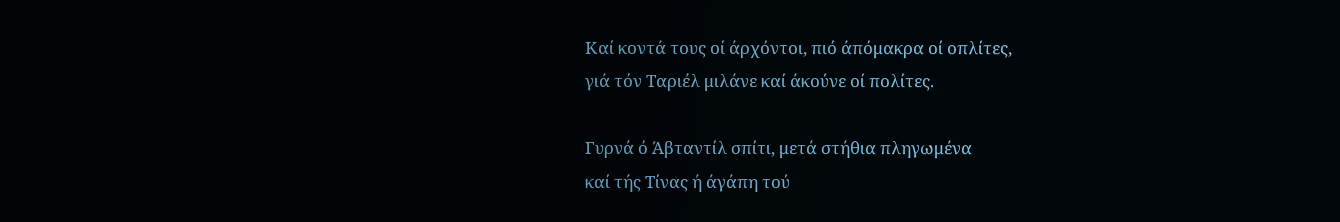Καί κοντά τους οί άρχόντοι, πιό άπόμακρα οί οπλίτες,
γιά τόν Ταριέλ μιλάνε καί άκούνε οί πολίτες.

Γυρνά ό Άβταντίλ σπίτι, μετά στήθια πληγωμένα
καί τής Τίνας ή άγάπη τού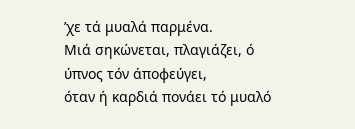’χε τά μυαλά παρμένα.
Μιά σηκώνεται, πλαγιάζει, ό ύπνος τόν άποφεύγει,
όταν ή καρδιά πονάει τό μυαλό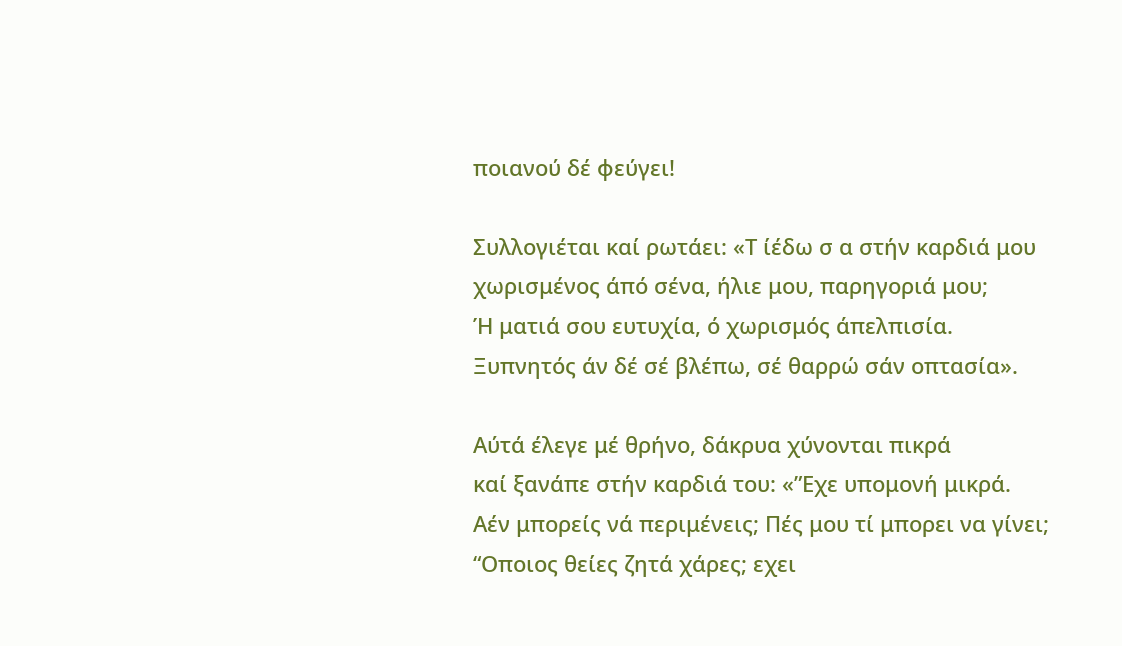ποιανού δέ φεύγει!

Συλλογιέται καί ρωτάει: «Τ ίέδω σ α στήν καρδιά μου
χωρισμένος άπό σένα, ήλιε μου, παρηγοριά μου;
Ή ματιά σου ευτυχία, ό χωρισμός άπελπισία.
Ξυπνητός άν δέ σέ βλέπω, σέ θαρρώ σάν οπτασία».

Αύτά έλεγε μέ θρήνο, δάκρυα χύνονται πικρά
καί ξανάπε στήν καρδιά του: «”Εχε υπομονή μικρά.
Αέν μπορείς νά περιμένεις; Πές μου τί μπορει να γίνει;
“Οποιος θείες ζητά χάρες; εχει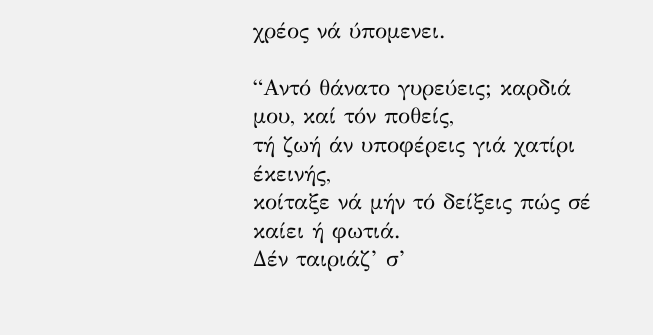χρέος νά ύπομενει.

“Αντό θάνατο γυρεύεις; καρδιά μου, καί τόν ποθείς,
τή ζωή άν υποφέρεις γιά χατίρι έκεινής,
κοίταξε νά μήν τό δείξεις πώς σέ καίει ή φωτιά.
Δέν ταιριάζ’ σ’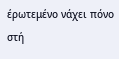έρωτεμένο νάχει πόνο στή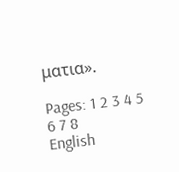ματια».

Pages: 1 2 3 4 5 6 7 8
English